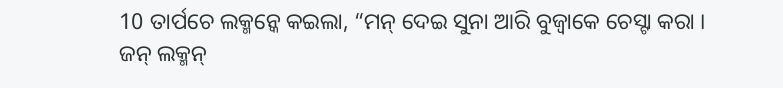10 ତାର୍ପଚେ ଲକ୍ମନ୍କେ କଇଲା, “ମନ୍ ଦେଇ ସୁନା ଆରି ବୁଜ୍ବାକେ ଚେସ୍ଟା କରା ।
ଜନ୍ ଲକ୍ମନ୍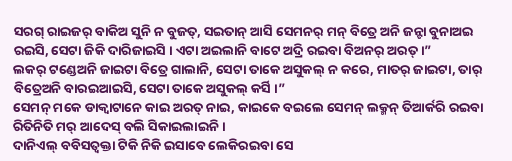ସରଗ୍ ରାଇଜର୍ ବାକିଅ ସୁନି ନ ବୁଜତ୍, ସଇତାନ୍ ଆସି ସେମନର୍ ମନ୍ ବିତ୍ରେ ଅନି ଜନ୍ଟା ବୁନାଅଇ ରଇସି, ସେଟା ଜିକି ଦାରିଜାଇସି । ଏଟା ଅଇଲାନି ବାଟେ ଅଦ୍ରି ରଇବା ବିଅନର୍ ଅରତ୍ ।”
ଲକର୍ ଟଣ୍ଡେଅନି ଜାଇଟା ବିତ୍ରେ ଗାଲାନି, ସେଟା ତାକେ ଅସୁକଲ୍ ନ କରେ, ମାତର୍ ଜାଇଟା, ତାର୍ ବିତ୍ରେଅନି ବାରଇଆଇସି, ସେଟା ତାକେ ଅସୁକଲ୍ କର୍ସି ।”
ସେମନ୍ ମକେ ଡାକ୍ବାଟାନେ କାଇ ଅରତ୍ ନାଇ, କାଇକେ ବଇଲେ ସେମନ୍ ଲକ୍ମନ୍ ତିଆର୍କରି ରଇବା ରିତିନିତି ମର୍ ଆଦେସ୍ ବଲି ସିକାଇଲାଇନି ।
ଦାନିଏଲ୍ ବବିସତ୍ବକ୍ତା ଟିକି ନିକି ଇସାବେ ଲେକିରଇବା ସେ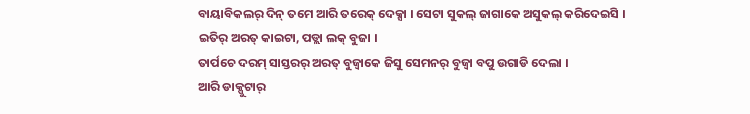ବାୟାବିକଲର୍ ଦିନ୍ ତମେ ଆରି ତରେକ୍ ଦେକ୍ସା । ସେଟା ସୁକଲ୍ ଜାଗାକେ ଅସୁକଲ୍ କରିଦେଇସି । ଇତିର୍ ଅରତ୍ କାଇଟା, ପଡ୍ଲା ଲକ୍ ବୁଜା ।
ତାର୍ପଚେ ଦରମ୍ ସାସ୍ତରର୍ ଅରତ୍ ବୁଜ୍ବାକେ ଜିସୁ ସେମନର୍ ବୁଜ୍ବା ବପୁ ଉଗାଡି ଦେଲା ।
ଆରି ଡାକ୍ପୁଟାର୍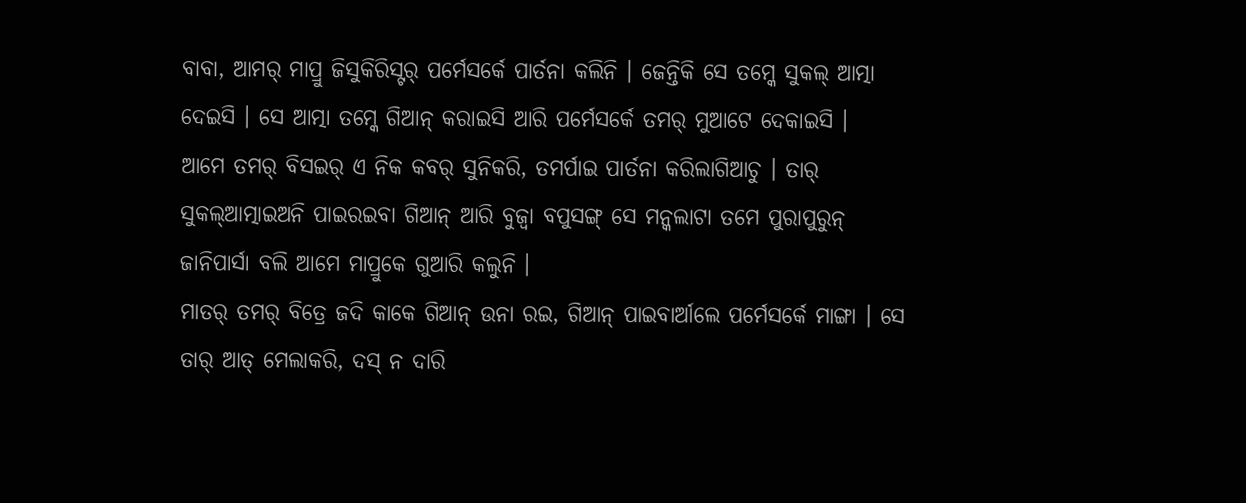ବାବା, ଆମର୍ ମାପ୍ରୁ ଜିସୁକିରିସ୍ଟର୍ ପର୍ମେସର୍କେ ପାର୍ତନା କଲିନି । ଜେନ୍ତିକି ସେ ତମ୍କେ ସୁକଲ୍ ଆତ୍ମା ଦେଇସି । ସେ ଆତ୍ମା ତମ୍କେ ଗିଆନ୍ କରାଇସି ଆରି ପର୍ମେସର୍କେ ତମର୍ ମୁଆଟେ ଦେକାଇସି ।
ଆମେ ତମର୍ ବିସଇର୍ ଏ ନିକ କବର୍ ସୁନିକରି, ତମର୍ପାଇ ପାର୍ତନା କରିଲାଗିଆଚୁ । ତାର୍ ସୁକଲ୍ଆତ୍ମାଇଅନି ପାଇରଇବା ଗିଆନ୍ ଆରି ବୁଜ୍ବା ବପୁସଙ୍ଗ୍ ସେ ମନ୍କଲାଟା ତମେ ପୁରାପୁରୁନ୍ ଜାନିପାର୍ସା ବଲି ଆମେ ମାପ୍ରୁକେ ଗୁଆରି କଲୁନି ।
ମାତର୍ ତମର୍ ବିତ୍ରେ ଜଦି କାକେ ଗିଆନ୍ ଉନା ରଇ, ଗିଆନ୍ ପାଇବାର୍ଆଲେ ପର୍ମେସର୍କେ ମାଙ୍ଗା । ସେ ତାର୍ ଆତ୍ ମେଲାକରି, ଦସ୍ ନ ଦାରି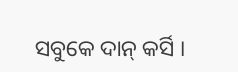ସବୁକେ ଦାନ୍ କର୍ସି ।